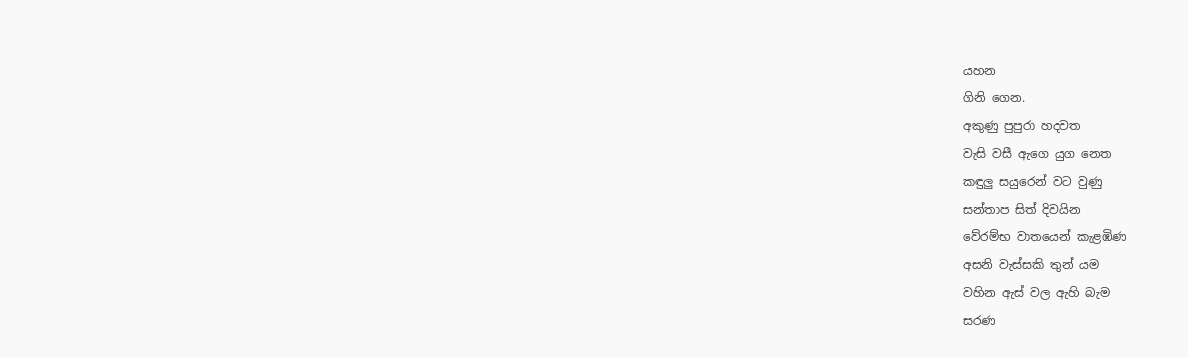යහන
ගිනි ගෙන.
අකුණු පුපුරා හදවත
වැසි වසී ඇගෙ යුග නෙත
කඳුලු සයුරෙන් වට වුණු
සන්තාප සිත් දිවයින
වේරම්භ වාතයෙන් කැළඹිණ
අසනි වැස්සකි තුන් යම
වහින ඇස් වල ඇහි බැම
සරණ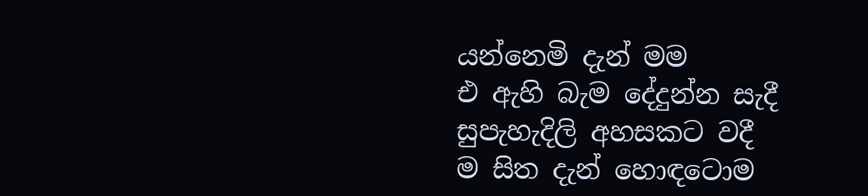යන්නෙමි දැන් මම
එ ඇහි බැම දේදුන්න සැදී
සුපැහැදිලි අහසකට වදී
ම සිත දැන් හොඳටොම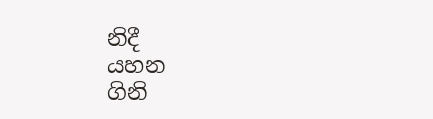නිදී
යහන
ගිනි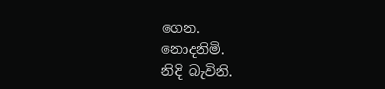ගෙන.
නොදනිමි.
නිදි බැවිනි.